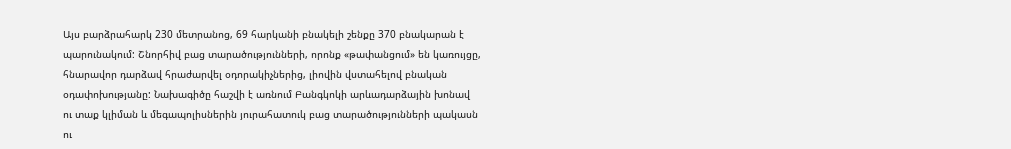Այս բարձրահարկ 230 մետրանոց, 69 հարկանի բնակելի շենքը 370 բնակարան է պարունակում: Շնորհիվ բաց տարածությունների, որոնք «թափանցում» են կառույցը, հնարավոր դարձավ հրաժարվել օդորակիչներից, լիովին վստահելով բնական օդափոխությանը: Նախագիծը հաշվի է առնում Բանգկոկի արևադարձային խոնավ ու տաք կլիման և մեգապոլիսներին յուրահատուկ բաց տարածությունների պակասն ու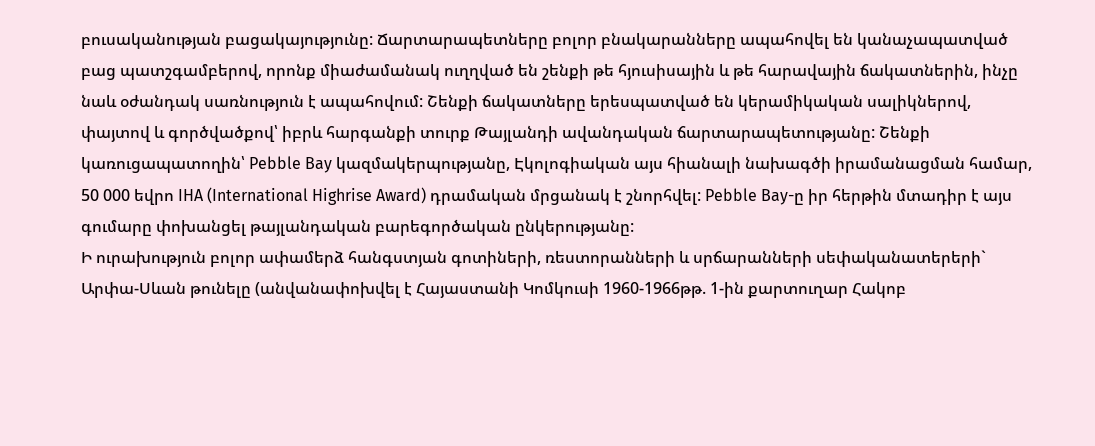բուսականության բացակայությունը: Ճարտարապետները բոլոր բնակարանները ապահովել են կանաչապատված բաց պատշգամբերով, որոնք միաժամանակ ուղղված են շենքի թե հյուսիսային և թե հարավային ճակատներին, ինչը նաև օժանդակ սառնություն է ապահովում: Շենքի ճակատները երեսպատված են կերամիկական սալիկներով, փայտով և գործվածքով՝ իբրև հարգանքի տուրք Թայլանդի ավանդական ճարտարապետությանը: Շենքի կառուցապատողին՝ Pebble Bay կազմակերպությանը, Էկոլոգիական այս հիանալի նախագծի իրամանացման համար, 50 000 եվրո IHA (International Highrise Award) դրամական մրցանակ է շնորհվել: Pebble Bay-ը իր հերթին մտադիր է այս գումարը փոխանցել թայլանդական բարեգործական ընկերությանը:
Ի ուրախություն բոլոր ափամերձ հանգստյան գոտիների, ռեստորանների և սրճարանների սեփականատերերի` Արփա-Սևան թունելը (անվանափոխվել է Հայաստանի Կոմկուսի 1960-1966թթ. 1-ին քարտուղար Հակոբ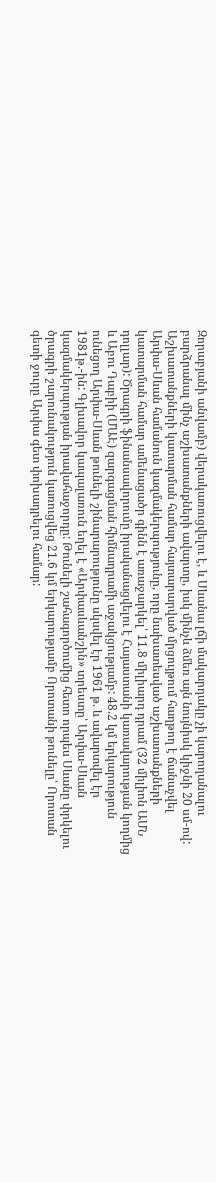Զորաբյանի անվամբ) վերակառուցվելու է, և Սևանա լճի մակարդակը չի կարողանալու բարձրանալ մինչ աշխատանքների ավարտը, իսկ մինչև ձմեռ այն նույնիսկ կիջնի 20 սմ-ով: Աշխատանքների կատարման համար հայտարարված մրցույթում հաղթող է ճանաչվել Արփա-Սևան համանուն կազմակերպությունը, որը նախատեսված աշխատանքների կատարման համար ամենացածր գինն է առաջարկել՝ 11.8 միլիարդ դրամ (32 միլիոն ԱՄՆ դոլլար): Ծրագրի ֆինանսավորումը իրականացվելու է Հայաստանի կառավարության կողմից և Աբու Դաբիի (ՄԱԷ) զարգացման հիմնադրամի աջակցությամբ: 48.2 կմ երկարություն ունեցող Արփա-Սևան թունելի շինարարությունը սկսվել էր 1961 թ. և ավարտվել էր 1981թ.-ին: Գլխավոր կապալառուն եղել է «Արփասևանշին» տրեստը՝ Արփա-Սևան կազմակերպության իրավահաջորդը: Թունելի շահագործումից հետո որպես Սևանը փրկելու ծրագրի շարունակություն կառուցվեց 21.6 կմ երկարությամբ Որոտանի թունելը՝ Որոտան գետի ջուրը Արփա գետ փոխադրելու համար: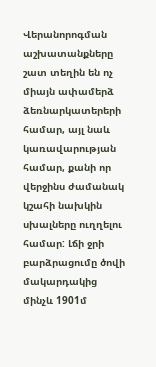Վերանորոգման աշխատանքները շատ տեղին են ոչ միայն ափամերձ ձեռնարկատերերի համար, այլ նաև կառավարության համար, քանի որ վերջինս ժամանակ կշահի նախկին սխալները ուղղելու համար: Լճի ջրի բարձրացումը ծովի մակարդակից մինչև 1901մ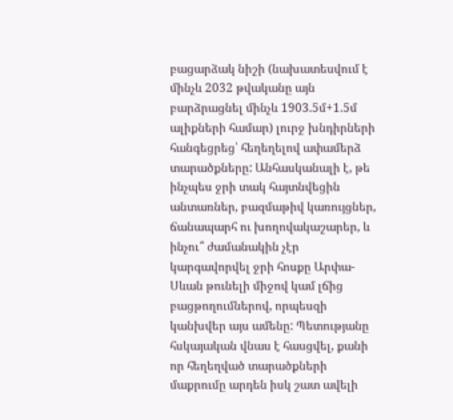բացարձակ նիշի (նախատեսվում է մինչև 2032 թվականը այն բարձրացնել մինչև 1903.5մ+1.5մ ալիքների համար) լուրջ խնդիրների հանգեցրեց՝ հեղեղելով ափամերձ տարածքները: Անհասկանալի է, թե ինչպես ջրի տակ հայտնվեցին անտառներ, բազմաթիվ կառույցներ, ճանապարհ ու խողովակաշարեր, և ինչու՞ ժամանակին չէր կարգավորվել ջրի հոսքը Արփա-Սևան թունելի միջով կամ լճից բացթողումներով, որպեսզի կանխվեր այս ամենը: Պետությանը հսկայական վնաս է հասցվել, քանի որ հեղեղված տարածքների մաքրումը արդեն իսկ շատ ավելի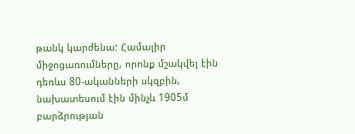թանկ կարժենա: Համալիր միջոցառումները, որոնք մշակվել էին դեռևս 80-ականների սկզբին, նախատեսում էին մինչև 1905մ բարձրության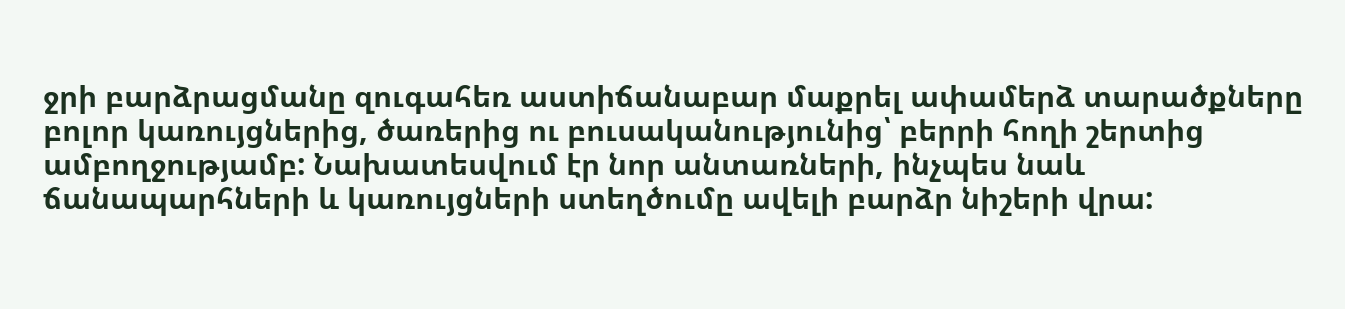ջրի բարձրացմանը զուգահեռ աստիճանաբար մաքրել ափամերձ տարածքները բոլոր կառույցներից, ծառերից ու բուսականությունից՝ բերրի հողի շերտից ամբողջությամբ: Նախատեսվում էր նոր անտառների, ինչպես նաև ճանապարհների և կառույցների ստեղծումը ավելի բարձր նիշերի վրա: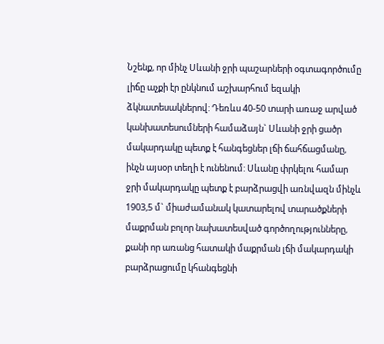Նշենք, որ մինչ Սևանի ջրի պաշարների օգտագործումը լիճը աչքի էր ընկնում աշխարհում եզակի ձկնատեսակներով: Դեռևս 40-50 տարի առաջ արված կանխատեսումների համաձայն` Սևանի ջրի ցածր մակարդակը պետք է հանգեցներ լճի ճահճացմանը, ինչն այսօր տեղի է ունենում: Սևանը փրկելու համար ջրի մակարդակը պետք է բարձրացվի առնվազն մինչև 1903,5 մ` միաժամանակ կատարելով տարածքների մաքրման բոլոր նախատեսված գործողությունները, քանի որ առանց հատակի մաքրման լճի մակարդակի բարձրացումը կհանգեցնի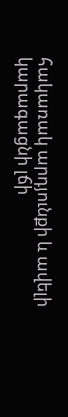հակառակ արդյունքի և ավելի կարագացնի լճի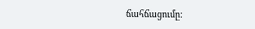ճահճացումը: